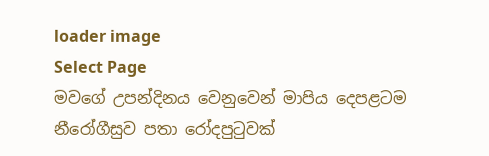loader image
Select Page
මවගේ උපන්දිනය වෙනුවෙන් මාපිය දෙපළටම නීරෝගීසුව පතා රෝදපුටුවක්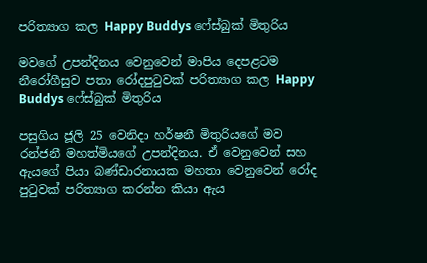පරිත්‍යාග කල Happy Buddys ෆේස්බුක් මිතුරිය

මවගේ උපන්දිනය වෙනුවෙන් මාපිය දෙපළටම නීරෝගීසුව පතා රෝදපුටුවක් පරිත්‍යාග කල Happy Buddys ෆේස්බුක් මිතුරිය

පසුගිය ජූලි 25 වෙනිදා හර්ෂනී මිතුරියගේ මව රන්ජනී මහත්මියගේ උපන්දිනය. ඒ වෙනුවෙන් සහ ඇයගේ පියා බණ්ඩාරනායක මහතා වෙනුවෙන් රෝද පුටුවක් පරිත්‍යාග කරන්න කියා ඇය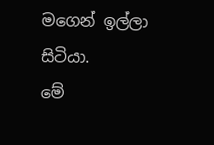මගෙන් ඉල්ලා සිටියා.
මේ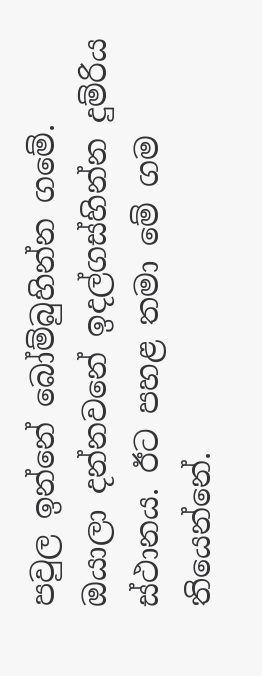පවුල ඉන්නේ බෝම්බුහින්න ගමේ. ඔයාලා දන්නවනේ ඉදල්ගස්හින්න දුම්රිය ස්ථානය. ඊට පහළ තමා මේ ගම තියෙන්නේ.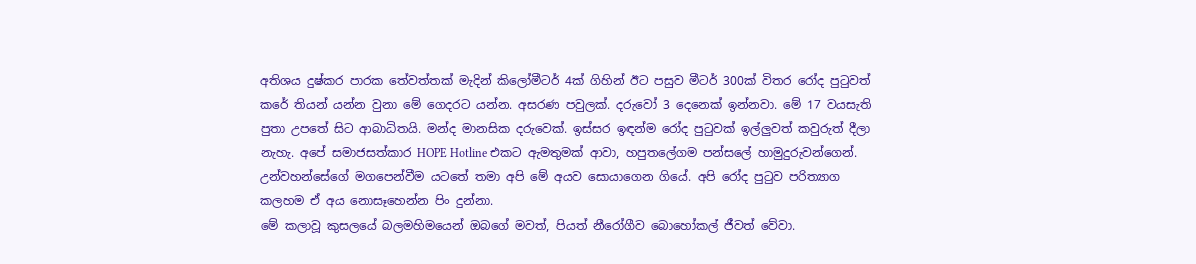අතිශය දුෂ්කර පාරක තේවත්තක් මැදින් කිලෝමීටර් 4ක් ගිහින් ඊට පසුව මීටර් 300ක් විතර රෝද පුටුවත් කරේ තියන් යන්න වුනා මේ ගෙදරට යන්න. අසරණ පවුලක්. දරුවෝ 3 දෙනෙක් ඉන්නවා. මේ 17 වයසැති පුතා උපතේ සිට ආබාධිතයි. මන්ද මානසික දරුවෙක්. ඉස්සර ඉඳන්ම රෝද පුටුවක් ඉල්ලුවත් කවුරුත් දීලා නැහැ. අපේ සමාජසත්කාර HOPE Hotline එකට ඇමතුමක් ආවා, හපුතලේගම පන්සලේ හාමුදුරුවන්ගෙන්. උන්වහන්සේගේ මගපෙන්වීම යටතේ තමා අපි මේ අයව සොයාගෙන ගියේ. අපි රෝද පුටුව පරිත්‍යාග කලහම ඒ අය නොසෑහෙන්න පිං දුන්නා.
මේ කලාවූ කුසලයේ බලමහිමයෙන් ඔබගේ මවත්, පියත් නීරෝගීව බොහෝකල් ජීවත් වේවා.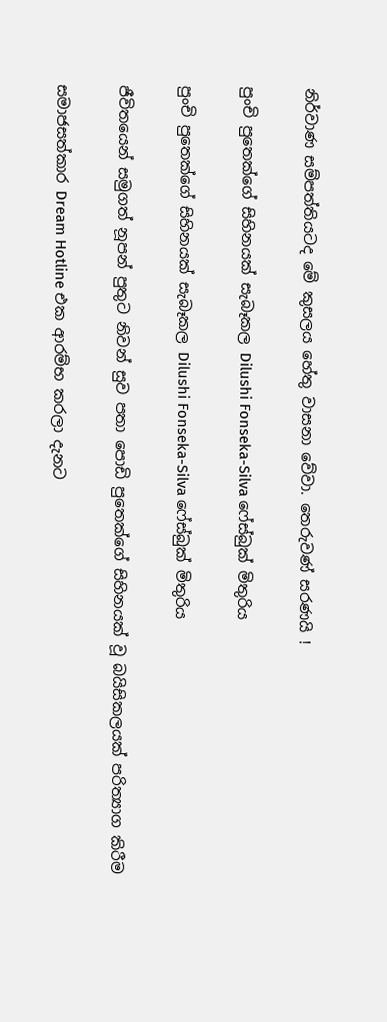නිර්වාණ සම්පත්තියටද මේ කුසලය හේතු වාසනා වේවා. තෙරුවණ් සරණයි !

පුංචි පුතෙක්ගේ සිහිනයක් සැබෑකල Dilushi Fonseka-Silva ෆේස්බුක් මිතුරිය

පුංචි පුතෙක්ගේ සිහිනයක් සැබෑකල Dilushi Fonseka-Silva ෆේස්බුක් මිතුරිය

ජීවිතයෙන් සමුගත් නූපන් පුතුට නිවන් සුව පතා පොඩි පුතෙක්ගේ සිහිනයක් වූ බයිසිකලයක් පරිත්‍යාග කිරීම

සමාජසත්කාර Dream Hotline එක ආරම්භ කරලා දැනට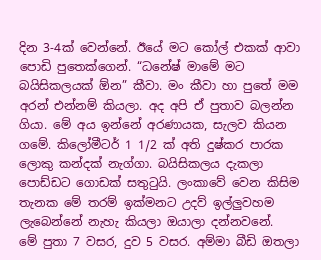දින 3-4ක් වෙන්නේ. ඊයේ මට කෝල් එකක් ආවා පොඩි පුතෙක්ගෙන්. “ධනේෂ් මාමේ මට බයිසිකලයක් ඕන” කීවා. මං කීවා හා පුතේ මම අරන් එන්නම් කියලා. අද අපි ඒ පුතාව බලන්න ගියා. මේ අය ඉන්නේ අරණායක, සැලව කියන ගමේ. කිලෝමීටර් 1 1/2 ක් අති දුෂ්කර පාරක ලොකු කන්දක් නැග්ගා. බයිසිකලය දැකලා පොඩ්ඩට ගොඩක් සතුටුයි. ලංකාවේ වෙන කිසිම තැනක මේ තරම් ඉක්මනට උදව් ඉල්ලුවහම ලැබෙන්නේ නැහැ කියලා ඔයාලා දන්නවනේ.
මේ පුතා 7 වසර, දුව 5 වසර. අම්මා බීඩි ඔතලා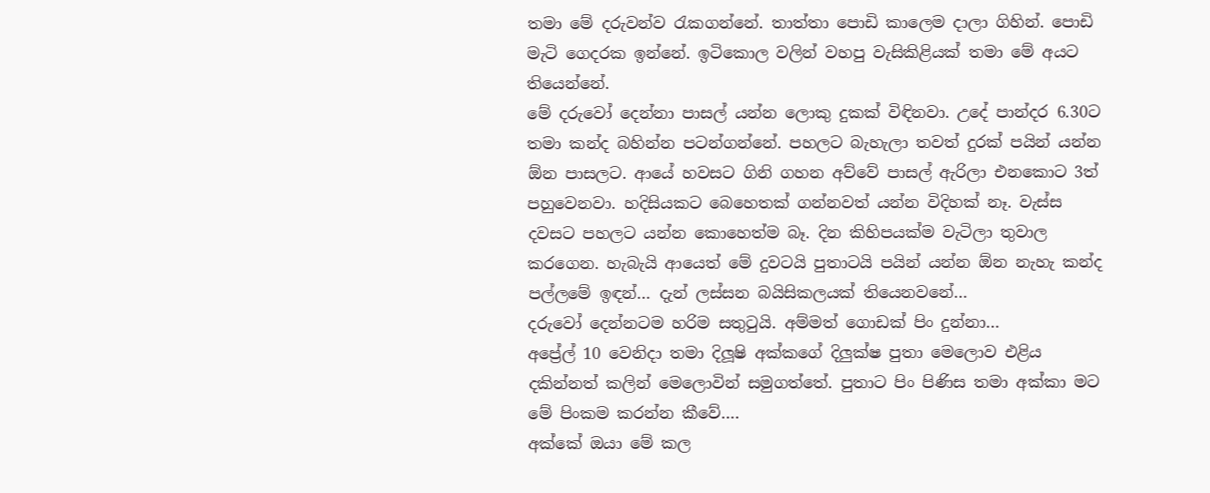තමා මේ දරුවන්ව රැකගන්නේ. තාත්තා පොඩි කාලෙම දාලා ගිහින්. පොඩි මැටි ගෙදරක ඉන්නේ. ඉටිකොල වලින් වහපු වැසිකිළියක් තමා මේ අයට තියෙන්නේ.
මේ දරුවෝ දෙන්නා පාසල් යන්න ලොකු දුකක් විඳිනවා. උදේ පාන්දර 6.30ට තමා කන්ද බහින්න පටන්ගන්නේ. පහලට බැහැලා තවත් දුරක් පයින් යන්න ඕන පාසලට. ආයේ හවසට ගිනි ගහන අව්වේ පාසල් ඇරිලා එනකොට 3ත් පහුවෙනවා. හදිසියකට බෙහෙතක් ගන්නවත් යන්න විදිහක් නෑ. වැස්ස දවසට පහලට යන්න කොහෙත්ම බෑ. දින කිහිපයක්ම වැටිලා තුවාල කරගෙන. හැබැයි ආයෙත් මේ දුවටයි පුතාටයි පයින් යන්න ඕන නැහැ කන්ද පල්ලමේ ඉඳන්… දැන් ලස්සන බයිසිකලයක් තියෙනවනේ…
දරුවෝ දෙන්නටම හරිම සතුටුයි. අම්මත් ගොඩක් පිං දුන්නා…
අප්‍රේල් 10 වෙනිදා තමා දිලූෂි අක්කගේ දිලුක්ෂ පුතා මෙලොව එළිය දකින්නත් කලින් මෙලොවින් සමුගත්තේ. පුතාට පිං පිණිස තමා අක්කා මට මේ පිංකම කරන්න කීවේ….
අක්කේ ඔයා මේ කල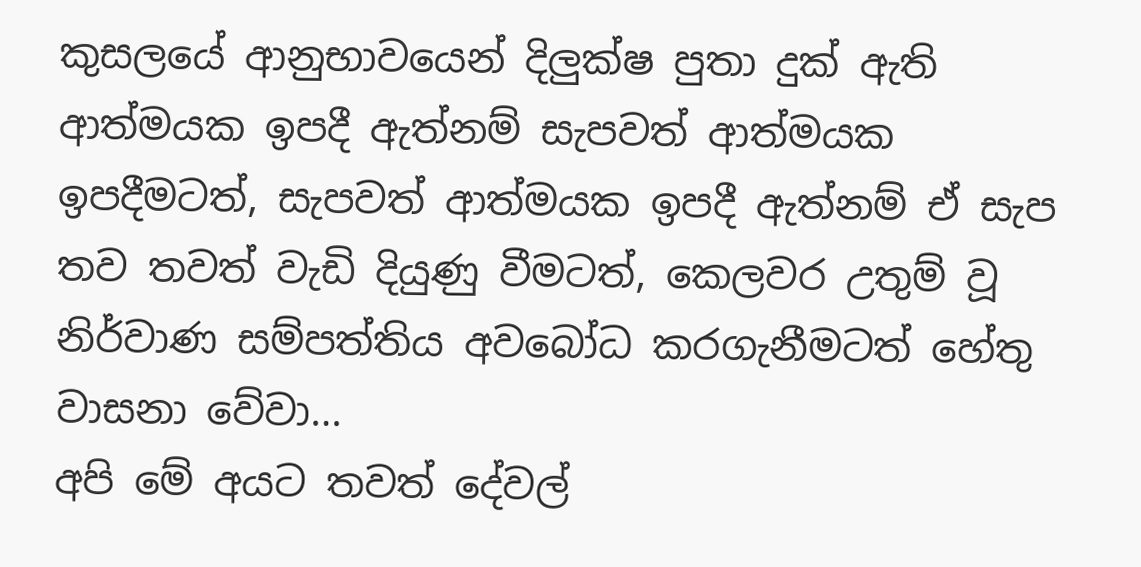කුසලයේ ආනුභාවයෙන් දිලුක්ෂ පුතා දුක් ඇති ආත්මයක ඉපදී ඇත්නම් සැපවත් ආත්මයක ඉපදීමටත්, සැපවත් ආත්මයක ඉපදී ඇත්නම් ඒ සැප තව තවත් වැඩි දියුණු වීමටත්, කෙලවර උතුම් වූ නිර්වාණ සම්පත්තිය අවබෝධ කරගැනීමටත් හේතු වාසනා වේවා…
අපි මේ අයට තවත් දේවල්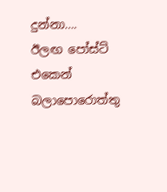දුන්නා….
ඊලඟ පෝස්ට් එකෙන් බලාපොරොත්තු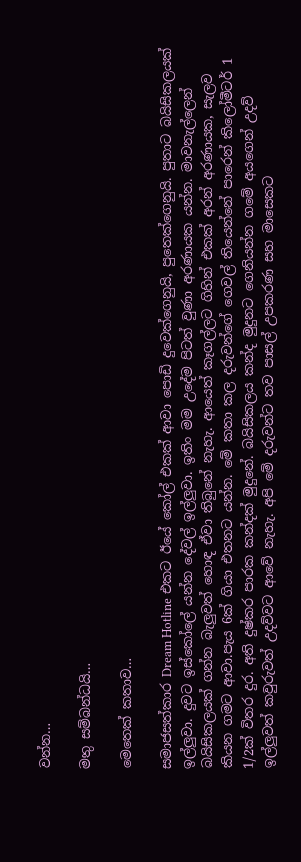වන්න…

මතු සම්බන්ධයි…

මෙතෙක් කතාව…

සමාජසත්කාර Dream Hotline එකට ඊයේ කෝල් එකක් ආවා පොඩි දුවෙක්ගෙනුයි, පුතෙක්ගෙනුයි. පුතාට බයිසිකලයක් ඉල්ලුවා. දුවට ඉස්කෝලේ යන්න දේවල් ඉල්ලුවා. ඉතිං මම උදේම පිටත් වුණා අරණායක යන්න. මාවනැල්ලෙන් බයිසිකලයක් ගන්න බැලුවත් හොඳ ඒවා තිබුනේ නැහැ. ආයෙත් කෑගල්ලට ගිහින් එකක් අරන් අරණායක, සැලව කියන ගමට ආවා.පැය 6ක් ගියා එතනට යන්න. මේ කතා කල දරුවන්ගේ ගෙවල් තියෙන්නේ පාරෙන් කිලෝමීටර් 1 1/2ක් විතර දුර. අති දුෂ්කර පාරක කන්දක් මුදුනේ. බයිසිකලය කන්ද මුදුනට ගෙනියන්න ගමේ අයගෙන් උදව් ඉල්ලුවත් කවුරුවත් උදව්වට ආවේ නැහැ. අපි මේ දරුවන්ට තව පාසල් උපකරණ සහ මාසෙකට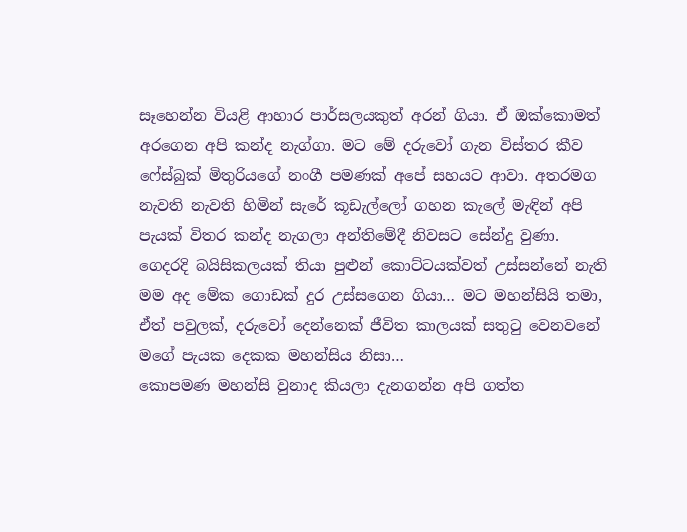සෑහෙන්න වියළි ආහාර පාර්සලයකුත් අරන් ගියා. ඒ ඔක්කොමත් අරගෙන අපි කන්ද නැග්ගා. මට මේ දරුවෝ ගැන විස්තර කීව ෆේස්බුක් මිතුරියගේ නංගී පමණක් අපේ සහයට ආවා. අතරමග නැවති නැවති හිමින් සැරේ කූඩැල්ලෝ ගහන කැලේ මැඳින් අපි පැයක් විතර කන්ද නැගලා අන්තිමේදී නිවසට සේන්දු වුණා.
ගෙදරදි බයිසිකලයක් තියා පුළුන් කොට්ටයක්වත් උස්සන්නේ නැති මම අද මේක ගොඩක් දුර උස්සගෙන ගියා… මට මහන්සියි තමා, ඒත් පවුලක්, දරුවෝ දෙන්නෙක් ජීවිත කාලයක් සතුටු වෙනවනේ මගේ පැයක දෙකක මහන්සිය නිසා…
කොපමණ මහන්සි වුනාද කියලා දැනගන්න අපි ගත්ත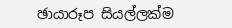ඡායාරූප සියල්ලක්ම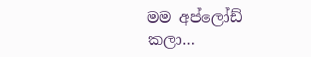මම අප්ලෝඩ් කලා…